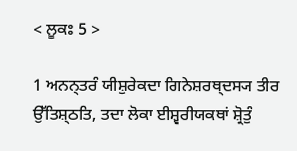< ਲੂਕਃ 5 >

1 ਅਨਨ੍ਤਰੰ ਯੀਸ਼ੁਰੇਕਦਾ ਗਿਨੇਸ਼ਰਥ੍ਦਸ੍ਯ ਤੀਰ ਉੱਤਿਸ਼੍ਠਤਿ, ਤਦਾ ਲੋਕਾ ਈਸ਼੍ਵਰੀਯਕਥਾਂ ਸ਼੍ਰੋਤੁੰ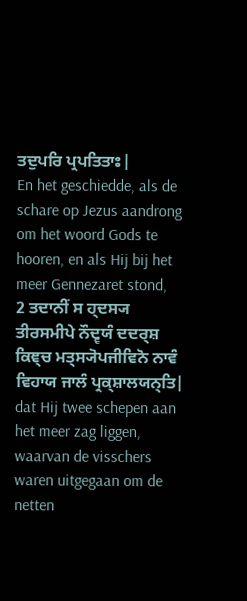ਤਦੁਪਰਿ ਪ੍ਰਪਤਿਤਾਃ|
En het geschiedde, als de schare op Jezus aandrong om het woord Gods te hooren, en als Hij bij het meer Gennezaret stond,
2 ਤਦਾਨੀਂ ਸ ਹ੍ਦਸ੍ਯ ਤੀਰਸਮੀਪੇ ਨੌਦ੍ਵਯੰ ਦਦਰ੍ਸ਼ ਕਿਞ੍ਚ ਮਤ੍ਸ੍ਯੋਪਜੀਵਿਨੋ ਨਾਵੰ ਵਿਹਾਯ ਜਾਲੰ ਪ੍ਰਕ੍ਸ਼ਾਲਯਨ੍ਤਿ|
dat Hij twee schepen aan het meer zag liggen, waarvan de visschers waren uitgegaan om de netten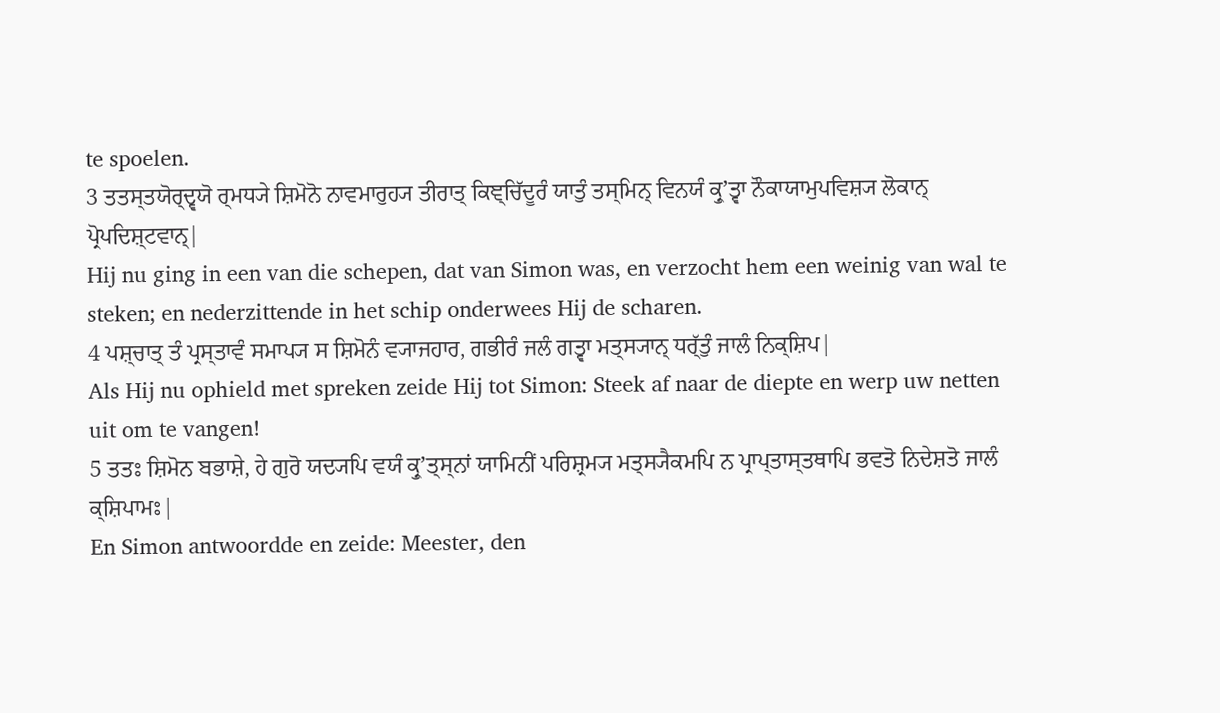te spoelen.
3 ਤਤਸ੍ਤਯੋਰ੍ਦ੍ਵਯੋ ਰ੍ਮਧ੍ਯੇ ਸ਼ਿਮੋਨੋ ਨਾਵਮਾਰੁਹ੍ਯ ਤੀਰਾਤ੍ ਕਿਞ੍ਚਿੱਦੂਰੰ ਯਾਤੁੰ ਤਸ੍ਮਿਨ੍ ਵਿਨਯੰ ਕ੍ਰੁʼਤ੍ਵਾ ਨੌਕਾਯਾਮੁਪਵਿਸ਼੍ਯ ਲੋਕਾਨ੍ ਪ੍ਰੋਪਦਿਸ਼੍ਟਵਾਨ੍|
Hij nu ging in een van die schepen, dat van Simon was, en verzocht hem een weinig van wal te steken; en nederzittende in het schip onderwees Hij de scharen.
4 ਪਸ਼੍ਚਾਤ੍ ਤੰ ਪ੍ਰਸ੍ਤਾਵੰ ਸਮਾਪ੍ਯ ਸ ਸ਼ਿਮੋਨੰ ਵ੍ਯਾਜਹਾਰ, ਗਭੀਰੰ ਜਲੰ ਗਤ੍ਵਾ ਮਤ੍ਸ੍ਯਾਨ੍ ਧਰ੍ੱਤੁੰ ਜਾਲੰ ਨਿਕ੍ਸ਼ਿਪ|
Als Hij nu ophield met spreken zeide Hij tot Simon: Steek af naar de diepte en werp uw netten uit om te vangen!
5 ਤਤਃ ਸ਼ਿਮੋਨ ਬਭਾਸ਼ੇ, ਹੇ ਗੁਰੋ ਯਦ੍ਯਪਿ ਵਯੰ ਕ੍ਰੁʼਤ੍ਸ੍ਨਾਂ ਯਾਮਿਨੀਂ ਪਰਿਸ਼੍ਰਮ੍ਯ ਮਤ੍ਸ੍ਯੈਕਮਪਿ ਨ ਪ੍ਰਾਪ੍ਤਾਸ੍ਤਥਾਪਿ ਭਵਤੋ ਨਿਦੇਸ਼ਤੋ ਜਾਲੰ ਕ੍ਸ਼ਿਪਾਮਃ|
En Simon antwoordde en zeide: Meester, den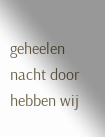geheelen nacht door hebben wij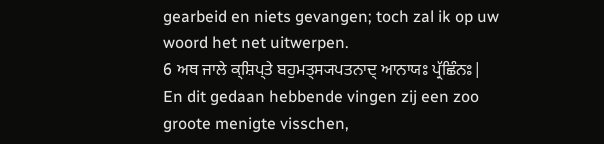gearbeid en niets gevangen; toch zal ik op uw woord het net uitwerpen.
6 ਅਥ ਜਾਲੇ ਕ੍ਸ਼ਿਪ੍ਤੇ ਬਹੁਮਤ੍ਸ੍ਯਪਤਨਾਦ੍ ਆਨਾਯਃ ਪ੍ਰੱਛਿੰਨਃ|
En dit gedaan hebbende vingen zij een zoo groote menigte visschen,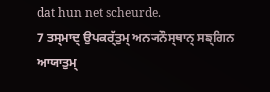dat hun net scheurde.
7 ਤਸ੍ਮਾਦ੍ ਉਪਕਰ੍ੱਤੁਮ੍ ਅਨ੍ਯਨੌਸ੍ਥਾਨ੍ ਸਙ੍ਗਿਨ ਆਯਾਤੁਮ੍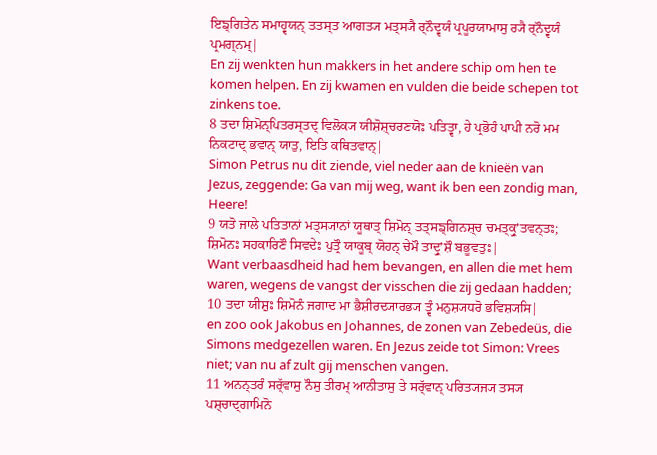ਇਙ੍ਗਿਤੇਨ ਸਮਾਹ੍ਵਯਨ੍ ਤਤਸ੍ਤ ਆਗਤ੍ਯ ਮਤ੍ਸ੍ਯੈ ਰ੍ਨੌਦ੍ਵਯੰ ਪ੍ਰਪੂਰਯਾਮਾਸੁ ਰ੍ਯੈ ਰ੍ਨੌਦ੍ਵਯੰ ਪ੍ਰਮਗ੍ਨਮ੍|
En zij wenkten hun makkers in het andere schip om hen te komen helpen. En zij kwamen en vulden die beide schepen tot zinkens toe.
8 ਤਦਾ ਸ਼ਿਮੋਨ੍ਪਿਤਰਸ੍ਤਦ੍ ਵਿਲੋਕ੍ਯ ਯੀਸ਼ੋਸ਼੍ਚਰਣਯੋਃ ਪਤਿਤ੍ਵਾ, ਹੇ ਪ੍ਰਭੋਹੰ ਪਾਪੀ ਨਰੋ ਮਮ ਨਿਕਟਾਦ੍ ਭਵਾਨ੍ ਯਾਤੁ, ਇਤਿ ਕਥਿਤਵਾਨ੍|
Simon Petrus nu dit ziende, viel neder aan de knieën van Jezus, zeggende: Ga van mij weg, want ik ben een zondig man, Heere!
9 ਯਤੋ ਜਾਲੇ ਪਤਿਤਾਨਾਂ ਮਤ੍ਸ੍ਯਾਨਾਂ ਯੂਥਾਤ੍ ਸ਼ਿਮੋਨ੍ ਤਤ੍ਸਙ੍ਗਿਨਸ਼੍ਚ ਚਮਤ੍ਕ੍ਰੁʼਤਵਨ੍ਤਃ; ਸ਼ਿਮੋਨਃ ਸਹਕਾਰਿਣੌ ਸਿਵਦੇਃ ਪੁਤ੍ਰੌ ਯਾਕੂਬ੍ ਯੋਹਨ੍ ਚੇਮੌ ਤਾਦ੍ਰੁʼਸ਼ੌ ਬਭੂਵਤੁਃ|
Want verbaasdheid had hem bevangen, en allen die met hem waren, wegens de vangst der visschen die zij gedaan hadden;
10 ਤਦਾ ਯੀਸ਼ੁਃ ਸ਼ਿਮੋਨੰ ਜਗਾਦ ਮਾ ਭੈਸ਼ੀਰਦ੍ਯਾਰਭ੍ਯ ਤ੍ਵੰ ਮਨੁਸ਼੍ਯਧਰੋ ਭਵਿਸ਼੍ਯਸਿ|
en zoo ook Jakobus en Johannes, de zonen van Zebedeüs, die Simons medgezellen waren. En Jezus zeide tot Simon: Vrees niet; van nu af zult gij menschen vangen.
11 ਅਨਨ੍ਤਰੰ ਸਰ੍ੱਵਾਸੁ ਨੌਸੁ ਤੀਰਮ੍ ਆਨੀਤਾਸੁ ਤੇ ਸਰ੍ੱਵਾਨ੍ ਪਰਿਤ੍ਯਜ੍ਯ ਤਸ੍ਯ ਪਸ਼੍ਚਾਦ੍ਗਾਮਿਨੋ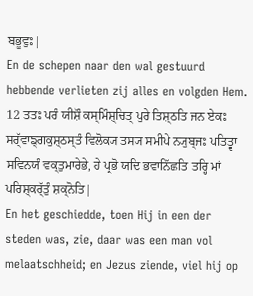ਬਭੂਵੁਃ|
En de schepen naar den wal gestuurd hebbende verlieten zij alles en volgden Hem.
12 ਤਤਃ ਪਰੰ ਯੀਸ਼ੌ ਕਸ੍ਮਿੰਸ਼੍ਚਿਤ੍ ਪੁਰੇ ਤਿਸ਼੍ਠਤਿ ਜਨ ਏਕਃ ਸਰ੍ੱਵਾਙ੍ਗਕੁਸ਼੍ਠਸ੍ਤੰ ਵਿਲੋਕ੍ਯ ਤਸ੍ਯ ਸਮੀਪੇ ਨ੍ਯੁਬ੍ਜਃ ਪਤਿਤ੍ਵਾ ਸਵਿਨਯੰ ਵਕ੍ਤੁਮਾਰੇਭੇ, ਹੇ ਪ੍ਰਭੋ ਯਦਿ ਭਵਾਨਿੱਛਤਿ ਤਰ੍ਹਿ ਮਾਂ ਪਰਿਸ਼੍ਕਰ੍ੱਤੁੰ ਸ਼ਕ੍ਨੋਤਿ|
En het geschiedde, toen Hij in een der steden was, zie, daar was een man vol melaatschheid; en Jezus ziende, viel hij op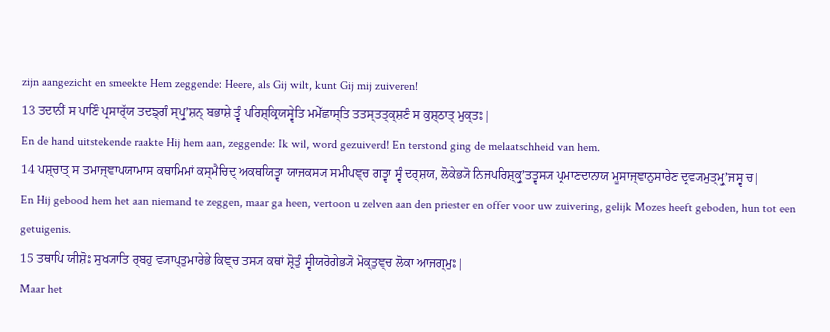zijn aangezicht en smeekte Hem zeggende: Heere, als Gij wilt, kunt Gij mij zuiveren!
13 ਤਦਾਨੀਂ ਸ ਪਾਣਿੰ ਪ੍ਰਸਾਰ੍ੱਯ ਤਦਙ੍ਗੰ ਸ੍ਪ੍ਰੁʼਸ਼ਨ੍ ਬਭਾਸ਼ੇ ਤ੍ਵੰ ਪਰਿਸ਼੍ਕ੍ਰਿਯਸ੍ਵੇਤਿ ਮਮੇੱਛਾਸ੍ਤਿ ਤਤਸ੍ਤਤ੍ਕ੍ਸ਼ਣੰ ਸ ਕੁਸ਼੍ਠਾਤ੍ ਮੁਕ੍ਤਃ|
En de hand uitstekende raakte Hij hem aan, zeggende: Ik wil, word gezuiverd! En terstond ging de melaatschheid van hem.
14 ਪਸ਼੍ਚਾਤ੍ ਸ ਤਮਾਜ੍ਞਾਪਯਾਮਾਸ ਕਥਾਮਿਮਾਂ ਕਸ੍ਮੈਚਿਦ੍ ਅਕਥਯਿਤ੍ਵਾ ਯਾਜਕਸ੍ਯ ਸਮੀਪਞ੍ਚ ਗਤ੍ਵਾ ਸ੍ਵੰ ਦਰ੍ਸ਼ਯ, ਲੋਕੇਭ੍ਯੋ ਨਿਜਪਰਿਸ਼੍ਕ੍ਰੁʼਤਤ੍ਵਸ੍ਯ ਪ੍ਰਮਾਣਦਾਨਾਯ ਮੂਸਾਜ੍ਞਾਨੁਸਾਰੇਣ ਦ੍ਰਵ੍ਯਮੁਤ੍ਮ੍ਰੁʼਜਸ੍ਵ ਚ|
En Hij gebood hem het aan niemand te zeggen, maar ga heen, vertoon u zelven aan den priester en offer voor uw zuivering, gelijk Mozes heeft geboden, hun tot een getuigenis.
15 ਤਥਾਪਿ ਯੀਸ਼ੋਃ ਸੁਖ੍ਯਾਤਿ ਰ੍ਬਹੁ ਵ੍ਯਾਪ੍ਤੁਮਾਰੇਭੇ ਕਿਞ੍ਚ ਤਸ੍ਯ ਕਥਾਂ ਸ਼੍ਰੋਤੁੰ ਸ੍ਵੀਯਰੋਗੇਭ੍ਯੋ ਮੋਕ੍ਤੁਞ੍ਚ ਲੋਕਾ ਆਜਗ੍ਮੁਃ|
Maar het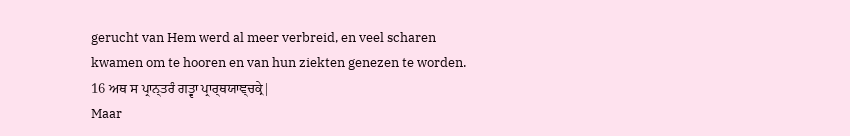gerucht van Hem werd al meer verbreid, en veel scharen kwamen om te hooren en van hun ziekten genezen te worden.
16 ਅਥ ਸ ਪ੍ਰਾਨ੍ਤਰੰ ਗਤ੍ਵਾ ਪ੍ਰਾਰ੍ਥਯਾਞ੍ਚਕ੍ਰੇ|
Maar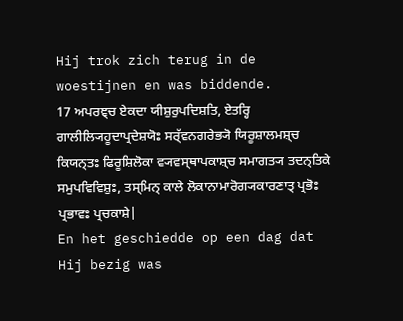Hij trok zich terug in de woestijnen en was biddende.
17 ਅਪਰਞ੍ਚ ਏਕਦਾ ਯੀਸ਼ੁਰੁਪਦਿਸ਼ਤਿ, ਏਤਰ੍ਹਿ ਗਾਲੀਲ੍ਯਿਹੂਦਾਪ੍ਰਦੇਸ਼ਯੋਃ ਸਰ੍ੱਵਨਗਰੇਭ੍ਯੋ ਯਿਰੂਸ਼ਾਲਮਸ਼੍ਚ ਕਿਯਨ੍ਤਃ ਫਿਰੂਸ਼ਿਲੋਕਾ ਵ੍ਯਵਸ੍ਥਾਪਕਾਸ਼੍ਚ ਸਮਾਗਤ੍ਯ ਤਦਨ੍ਤਿਕੇ ਸਮੁਪਵਿਵਿਸ਼ੁਃ, ਤਸ੍ਮਿਨ੍ ਕਾਲੇ ਲੋਕਾਨਾਮਾਰੋਗ੍ਯਕਾਰਣਾਤ੍ ਪ੍ਰਭੋਃ ਪ੍ਰਭਾਵਃ ਪ੍ਰਚਕਾਸ਼ੇ|
En het geschiedde op een dag dat Hij bezig was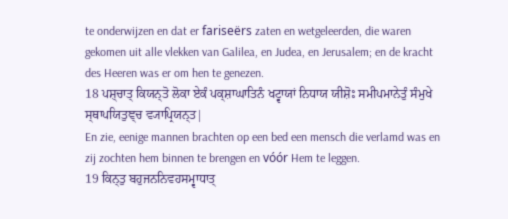te onderwijzen en dat er fariseërs zaten en wetgeleerden, die waren gekomen uit alle vlekken van Galilea, en Judea, en Jerusalem; en de kracht des Heeren was er om hen te genezen.
18 ਪਸ਼੍ਚਾਤ੍ ਕਿਯਨ੍ਤੋ ਲੋਕਾ ਏਕੰ ਪਕ੍ਸ਼ਾਘਾਤਿਨੰ ਖਟ੍ਵਾਯਾਂ ਨਿਧਾਯ ਯੀਸ਼ੋਃ ਸਮੀਪਮਾਨੇਤੁੰ ਸੰਮੁਖੇ ਸ੍ਥਾਪਯਿਤੁਞ੍ਚ ਵ੍ਯਾਪ੍ਰਿਯਨ੍ਤ|
En zie, eenige mannen brachten op een bed een mensch die verlamd was en zij zochten hem binnen te brengen en vóór Hem te leggen.
19 ਕਿਨ੍ਤੁ ਬਹੁਜਨਨਿਵਹਸਮ੍ਵਾਧਾਤ੍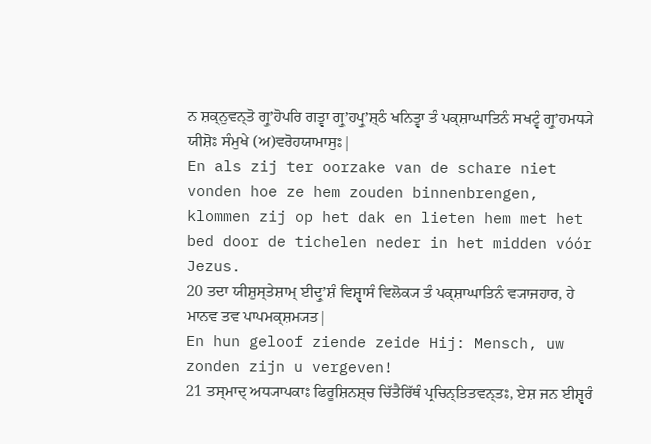ਨ ਸ਼ਕ੍ਨੁਵਨ੍ਤੋ ਗ੍ਰੁʼਹੋਪਰਿ ਗਤ੍ਵਾ ਗ੍ਰੁʼਹਪ੍ਰੁʼਸ਼੍ਠੰ ਖਨਿਤ੍ਵਾ ਤੰ ਪਕ੍ਸ਼ਾਘਾਤਿਨੰ ਸਖਟ੍ਵੰ ਗ੍ਰੁʼਹਮਧ੍ਯੇ ਯੀਸ਼ੋਃ ਸੰਮੁਖੇ (ਅ)ਵਰੋਹਯਾਮਾਸੁਃ|
En als zij ter oorzake van de schare niet vonden hoe ze hem zouden binnenbrengen, klommen zij op het dak en lieten hem met het bed door de tichelen neder in het midden vóór Jezus.
20 ਤਦਾ ਯੀਸ਼ੁਸ੍ਤੇਸ਼ਾਮ੍ ਈਦ੍ਰੁʼਸ਼ੰ ਵਿਸ਼੍ਵਾਸੰ ਵਿਲੋਕ੍ਯ ਤੰ ਪਕ੍ਸ਼ਾਘਾਤਿਨੰ ਵ੍ਯਾਜਹਾਰ, ਹੇ ਮਾਨਵ ਤਵ ਪਾਪਮਕ੍ਸ਼ਮ੍ਯਤ|
En hun geloof ziende zeide Hij: Mensch, uw zonden zijn u vergeven!
21 ਤਸ੍ਮਾਦ੍ ਅਧ੍ਯਾਪਕਾਃ ਫਿਰੂਸ਼ਿਨਸ਼੍ਚ ਚਿੱਤੈਰਿੱਥੰ ਪ੍ਰਚਿਨ੍ਤਿਤਵਨ੍ਤਃ, ਏਸ਼ ਜਨ ਈਸ਼੍ਵਰੰ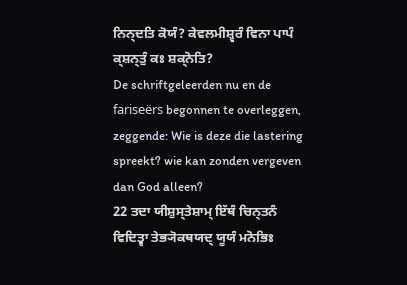ਨਿਨ੍ਦਤਿ ਕੋਯੰ? ਕੇਵਲਮੀਸ਼੍ਵਰੰ ਵਿਨਾ ਪਾਪੰ ਕ੍ਸ਼ਨ੍ਤੁੰ ਕਃ ਸ਼ਕ੍ਨੋਤਿ?
De schriftgeleerden nu en de fariseërs begonnen te overleggen, zeggende: Wie is deze die lastering spreekt? wie kan zonden vergeven dan God alleen?
22 ਤਦਾ ਯੀਸ਼ੁਸ੍ਤੇਸ਼ਾਮ੍ ਇੱਥੰ ਚਿਨ੍ਤਨੰ ਵਿਦਿਤ੍ਵਾ ਤੇਭ੍ਯੋਕਥਯਦ੍ ਯੂਯੰ ਮਨੋਭਿਃ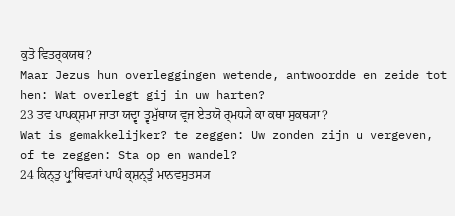ਕੁਤੋ ਵਿਤਰ੍ਕਯਥ?
Maar Jezus hun overleggingen wetende, antwoordde en zeide tot hen: Wat overlegt gij in uw harten?
23 ਤਵ ਪਾਪਕ੍ਸ਼ਮਾ ਜਾਤਾ ਯਦ੍ਵਾ ਤ੍ਵਮੁੱਥਾਯ ਵ੍ਰਜ ਏਤਯੋ ਰ੍ਮਧ੍ਯੇ ਕਾ ਕਥਾ ਸੁਕਥ੍ਯਾ?
Wat is gemakkelijker? te zeggen: Uw zonden zijn u vergeven, of te zeggen: Sta op en wandel?
24 ਕਿਨ੍ਤੁ ਪ੍ਰੁʼਥਿਵ੍ਯਾਂ ਪਾਪੰ ਕ੍ਸ਼ਨ੍ਤੁੰ ਮਾਨਵਸੁਤਸ੍ਯ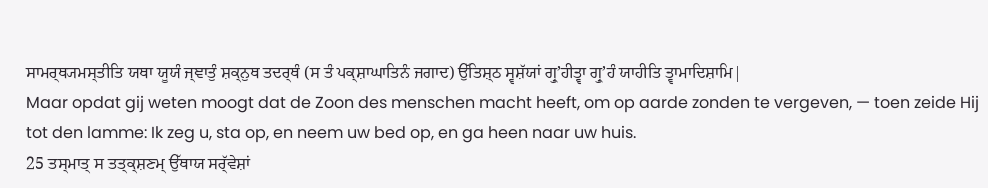ਸਾਮਰ੍ਥ੍ਯਮਸ੍ਤੀਤਿ ਯਥਾ ਯੂਯੰ ਜ੍ਞਾਤੁੰ ਸ਼ਕ੍ਨੁਥ ਤਦਰ੍ਥੰ (ਸ ਤੰ ਪਕ੍ਸ਼ਾਘਾਤਿਨੰ ਜਗਾਦ) ਉੱਤਿਸ਼੍ਠ ਸ੍ਵਸ਼ੱਯਾਂ ਗ੍ਰੁʼਹੀਤ੍ਵਾ ਗ੍ਰੁʼਹੰ ਯਾਹੀਤਿ ਤ੍ਵਾਮਾਦਿਸ਼ਾਮਿ|
Maar opdat gij weten moogt dat de Zoon des menschen macht heeft, om op aarde zonden te vergeven, — toen zeide Hij tot den lamme: Ik zeg u, sta op, en neem uw bed op, en ga heen naar uw huis.
25 ਤਸ੍ਮਾਤ੍ ਸ ਤਤ੍ਕ੍ਸ਼ਣਮ੍ ਉੱਥਾਯ ਸਰ੍ੱਵੇਸ਼ਾਂ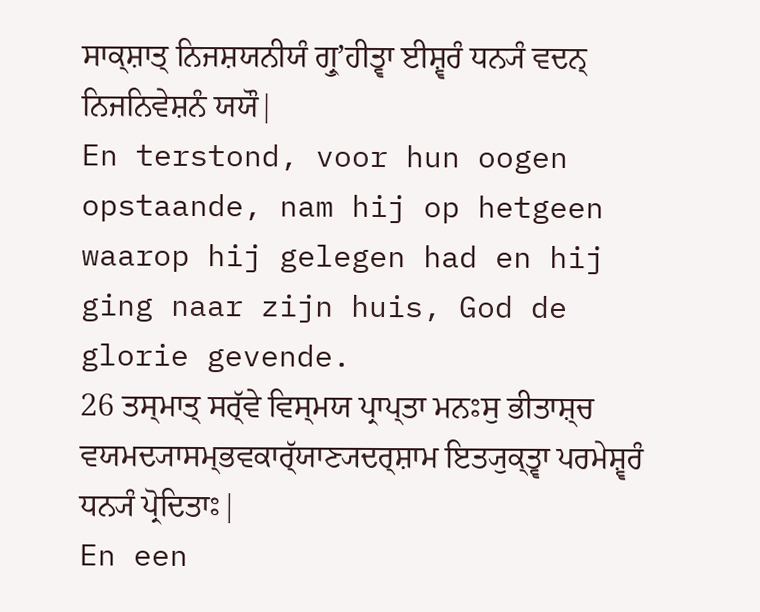ਸਾਕ੍ਸ਼ਾਤ੍ ਨਿਜਸ਼ਯਨੀਯੰ ਗ੍ਰੁʼਹੀਤ੍ਵਾ ਈਸ਼੍ਵਰੰ ਧਨ੍ਯੰ ਵਦਨ੍ ਨਿਜਨਿਵੇਸ਼ਨੰ ਯਯੌ|
En terstond, voor hun oogen opstaande, nam hij op hetgeen waarop hij gelegen had en hij ging naar zijn huis, God de glorie gevende.
26 ਤਸ੍ਮਾਤ੍ ਸਰ੍ੱਵੇ ਵਿਸ੍ਮਯ ਪ੍ਰਾਪ੍ਤਾ ਮਨਃਸੁ ਭੀਤਾਸ਼੍ਚ ਵਯਮਦ੍ਯਾਸਮ੍ਭਵਕਾਰ੍ੱਯਾਣ੍ਯਦਰ੍ਸ਼ਾਮ ਇਤ੍ਯੁਕ੍ਤ੍ਵਾ ਪਰਮੇਸ਼੍ਵਰੰ ਧਨ੍ਯੰ ਪ੍ਰੋਦਿਤਾਃ|
En een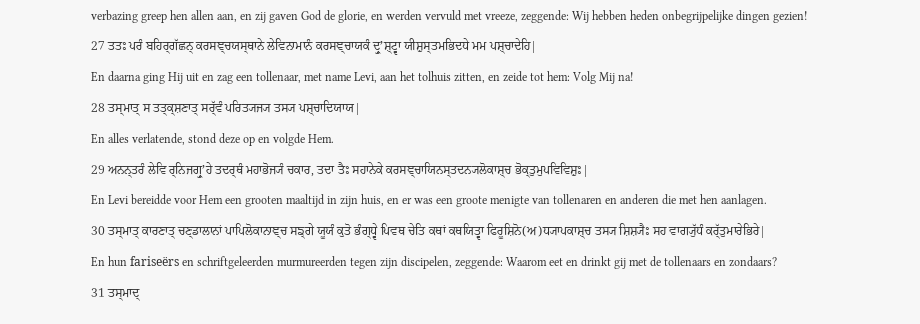verbazing greep hen allen aan, en zij gaven God de glorie, en werden vervuld met vreeze, zeggende: Wij hebben heden onbegrijpelijke dingen gezien!
27 ਤਤਃ ਪਰੰ ਬਹਿਰ੍ਗੱਛਨ੍ ਕਰਸਞ੍ਚਯਸ੍ਥਾਨੇ ਲੇਵਿਨਾਮਾਨੰ ਕਰਸਞ੍ਚਾਯਕੰ ਦ੍ਰੁʼਸ਼੍ਟ੍ਵਾ ਯੀਸ਼ੁਸ੍ਤਮਭਿਦਧੇ ਮਮ ਪਸ਼੍ਚਾਦੇਹਿ|
En daarna ging Hij uit en zag een tollenaar, met name Levi, aan het tolhuis zitten, en zeide tot hem: Volg Mij na!
28 ਤਸ੍ਮਾਤ੍ ਸ ਤਤ੍ਕ੍ਸ਼ਣਾਤ੍ ਸਰ੍ੱਵੰ ਪਰਿਤ੍ਯਜ੍ਯ ਤਸ੍ਯ ਪਸ਼੍ਚਾਦਿਯਾਯ|
En alles verlatende, stond deze op en volgde Hem.
29 ਅਨਨ੍ਤਰੰ ਲੇਵਿ ਰ੍ਨਿਜਗ੍ਰੁʼਹੇ ਤਦਰ੍ਥੰ ਮਹਾਭੋਜ੍ਯੰ ਚਕਾਰ, ਤਦਾ ਤੈਃ ਸਹਾਨੇਕੇ ਕਰਸਞ੍ਚਾਯਿਨਸ੍ਤਦਨ੍ਯਲੋਕਾਸ਼੍ਚ ਭੋਕ੍ਤੁਮੁਪਵਿਵਿਸ਼ੁਃ|
En Levi bereidde voor Hem een grooten maaltijd in zijn huis, en er was een groote menigte van tollenaren en anderen die met hen aanlagen.
30 ਤਸ੍ਮਾਤ੍ ਕਾਰਣਾਤ੍ ਚਣ੍ਡਾਲਾਨਾਂ ਪਾਪਿਲੋਕਾਨਾਞ੍ਚ ਸਙ੍ਗੇ ਯੂਯੰ ਕੁਤੋ ਭੰਗ੍ਧ੍ਵੇ ਪਿਵਥ ਚੇਤਿ ਕਥਾਂ ਕਥਯਿਤ੍ਵਾ ਫਿਰੂਸ਼ਿਨੋ(ਅ)ਧ੍ਯਾਪਕਾਸ਼੍ਚ ਤਸ੍ਯ ਸ਼ਿਸ਼੍ਯੈਃ ਸਹ ਵਾਗ੍ਯੁੱਧੰ ਕਰ੍ੱਤੁਮਾਰੇਭਿਰੇ|
En hun fariseërs en schriftgeleerden murmureerden tegen zijn discipelen, zeggende: Waarom eet en drinkt gij met de tollenaars en zondaars?
31 ਤਸ੍ਮਾਦ੍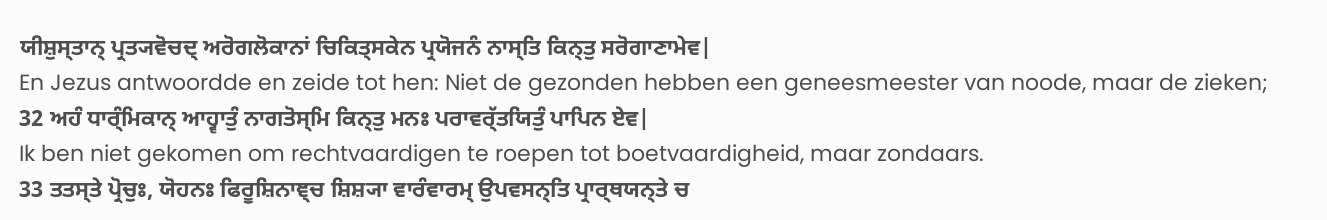ਯੀਸ਼ੁਸ੍ਤਾਨ੍ ਪ੍ਰਤ੍ਯਵੋਚਦ੍ ਅਰੋਗਲੋਕਾਨਾਂ ਚਿਕਿਤ੍ਸਕੇਨ ਪ੍ਰਯੋਜਨੰ ਨਾਸ੍ਤਿ ਕਿਨ੍ਤੁ ਸਰੋਗਾਣਾਮੇਵ|
En Jezus antwoordde en zeide tot hen: Niet de gezonden hebben een geneesmeester van noode, maar de zieken;
32 ਅਹੰ ਧਾਰ੍ੰਮਿਕਾਨ੍ ਆਹ੍ਵਾਤੁੰ ਨਾਗਤੋਸ੍ਮਿ ਕਿਨ੍ਤੁ ਮਨਃ ਪਰਾਵਰ੍ੱਤਯਿਤੁੰ ਪਾਪਿਨ ਏਵ|
Ik ben niet gekomen om rechtvaardigen te roepen tot boetvaardigheid, maar zondaars.
33 ਤਤਸ੍ਤੇ ਪ੍ਰੋਚੁਃ, ਯੋਹਨਃ ਫਿਰੂਸ਼ਿਨਾਞ੍ਚ ਸ਼ਿਸ਼੍ਯਾ ਵਾਰੰਵਾਰਮ੍ ਉਪਵਸਨ੍ਤਿ ਪ੍ਰਾਰ੍ਥਯਨ੍ਤੇ ਚ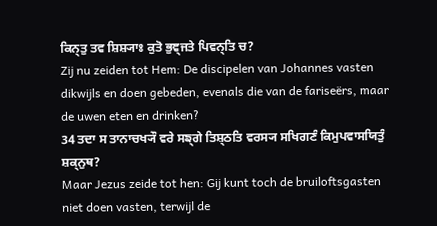ਕਿਨ੍ਤੁ ਤਵ ਸ਼ਿਸ਼੍ਯਾਃ ਕੁਤੋ ਭੁਞ੍ਜਤੇ ਪਿਵਨ੍ਤਿ ਚ?
Zij nu zeiden tot Hem: De discipelen van Johannes vasten dikwijls en doen gebeden, evenals die van de fariseërs, maar de uwen eten en drinken?
34 ਤਦਾ ਸ ਤਾਨਾਚਖ੍ਯੌ ਵਰੇ ਸਙ੍ਗੇ ਤਿਸ਼੍ਠਤਿ ਵਰਸ੍ਯ ਸਖਿਗਣੰ ਕਿਮੁਪਵਾਸਯਿਤੁੰ ਸ਼ਕ੍ਨੁਥ?
Maar Jezus zeide tot hen: Gij kunt toch de bruiloftsgasten niet doen vasten, terwijl de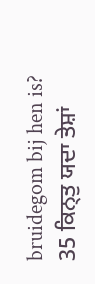bruidegom bij hen is?
35 ਕਿਨ੍ਤੁ ਯਦਾ ਤੇਸ਼ਾਂ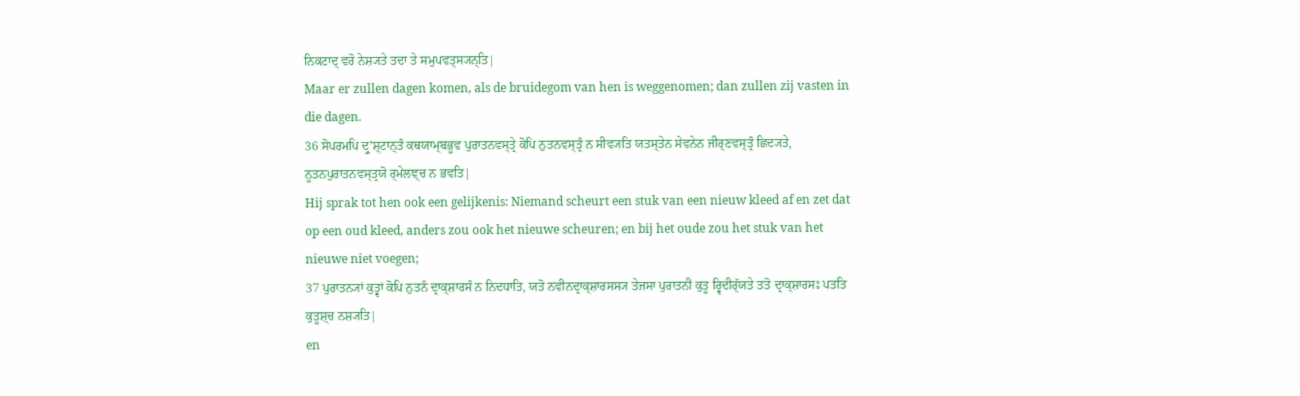ਨਿਕਟਾਦ੍ ਵਰੋ ਨੇਸ਼੍ਯਤੇ ਤਦਾ ਤੇ ਸਮੁਪਵਤ੍ਸ੍ਯਨ੍ਤਿ|
Maar er zullen dagen komen, als de bruidegom van hen is weggenomen; dan zullen zij vasten in die dagen.
36 ਸੋਪਰਮਪਿ ਦ੍ਰੁʼਸ਼੍ਟਾਨ੍ਤੰ ਕਥਯਾਮ੍ਬਭੂਵ ਪੁਰਾਤਨਵਸ੍ਤ੍ਰੇ ਕੋਪਿ ਨੁਤਨਵਸ੍ਤ੍ਰੰ ਨ ਸੀਵ੍ਯਤਿ ਯਤਸ੍ਤੇਨ ਸੇਵਨੇਨ ਜੀਰ੍ਣਵਸ੍ਤ੍ਰੰ ਛਿਦ੍ਯਤੇ, ਨੂਤਨਪੁਰਾਤਨਵਸ੍ਤ੍ਰਯੋ ਰ੍ਮੇਲਞ੍ਚ ਨ ਭਵਤਿ|
Hij sprak tot hen ook een gelijkenis: Niemand scheurt een stuk van een nieuw kleed af en zet dat op een oud kleed, anders zou ook het nieuwe scheuren; en bij het oude zou het stuk van het nieuwe niet voegen;
37 ਪੁਰਾਤਨ੍ਯਾਂ ਕੁਤ੍ਵਾਂ ਕੋਪਿ ਨੁਤਨੰ ਦ੍ਰਾਕ੍ਸ਼ਾਰਸੰ ਨ ਨਿਦਧਾਤਿ, ਯਤੋ ਨਵੀਨਦ੍ਰਾਕ੍ਸ਼ਾਰਸਸ੍ਯ ਤੇਜਸਾ ਪੁਰਾਤਨੀ ਕੁਤੂ ਰ੍ਵਿਦੀਰ੍ੱਯਤੇ ਤਤੋ ਦ੍ਰਾਕ੍ਸ਼ਾਰਸਃ ਪਤਤਿ ਕੁਤੂਸ਼੍ਚ ਨਸ਼੍ਯਤਿ|
en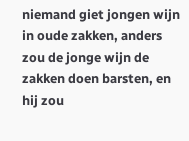niemand giet jongen wijn in oude zakken, anders zou de jonge wijn de zakken doen barsten, en hij zou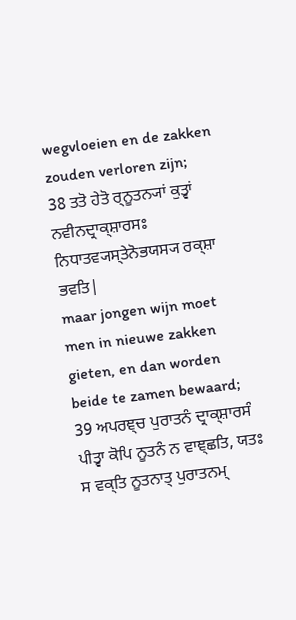wegvloeien en de zakken zouden verloren zijn;
38 ਤਤੋ ਹੇਤੋ ਰ੍ਨੂਤਨ੍ਯਾਂ ਕੁਤ੍ਵਾਂ ਨਵੀਨਦ੍ਰਾਕ੍ਸ਼ਾਰਸਃ ਨਿਧਾਤਵ੍ਯਸ੍ਤੇਨੋਭਯਸ੍ਯ ਰਕ੍ਸ਼ਾ ਭਵਤਿ|
maar jongen wijn moet men in nieuwe zakken gieten, en dan worden beide te zamen bewaard;
39 ਅਪਰਞ੍ਚ ਪੁਰਾਤਨੰ ਦ੍ਰਾਕ੍ਸ਼ਾਰਸੰ ਪੀਤ੍ਵਾ ਕੋਪਿ ਨੂਤਨੰ ਨ ਵਾਞ੍ਛਤਿ, ਯਤਃ ਸ ਵਕ੍ਤਿ ਨੂਤਨਾਤ੍ ਪੁਰਾਤਨਮ੍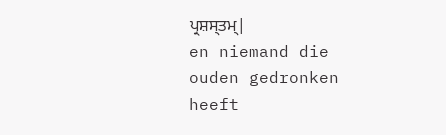ਪ੍ਰਸ਼ਸ੍ਤਮ੍|
en niemand die ouden gedronken heeft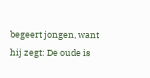begeert jongen, want hij zegt: De oude is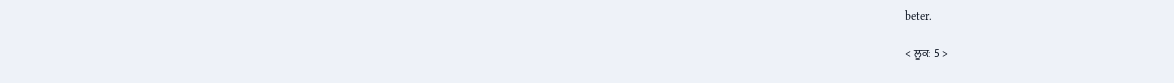beter.

< ਲੂਕਃ 5 >